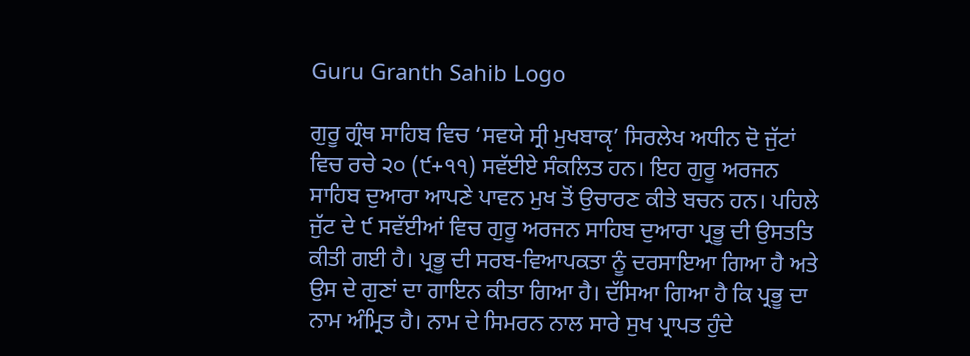Guru Granth Sahib Logo

ਗੁਰੂ ਗ੍ਰੰਥ ਸਾਹਿਬ ਵਿਚ ‘ਸਵਯੇ ਸ੍ਰੀ ਮੁਖਬਾਕੵ’ ਸਿਰਲੇਖ ਅਧੀਨ ਦੋ ਜੁੱਟਾਂ ਵਿਚ ਰਚੇ ੨੦ (੯+੧੧) ਸਵੱਈਏ ਸੰਕਲਿਤ ਹਨ। ਇਹ ਗੁਰੂ ਅਰਜਨ ਸਾਹਿਬ ਦੁਆਰਾ ਆਪਣੇ ਪਾਵਨ ਮੁਖ ਤੋਂ ਉਚਾਰਣ ਕੀਤੇ ਬਚਨ ਹਨ। ਪਹਿਲੇ ਜੁੱਟ ਦੇ ੯ ਸਵੱਈਆਂ ਵਿਚ ਗੁਰੂ ਅਰਜਨ ਸਾਹਿਬ ਦੁਆਰਾ ਪ੍ਰਭੂ ਦੀ ਉਸਤਤਿ ਕੀਤੀ ਗਈ ਹੈ। ਪ੍ਰਭੂ ਦੀ ਸਰਬ-ਵਿਆਪਕਤਾ ਨੂੰ ਦਰਸਾਇਆ ਗਿਆ ਹੈ ਅਤੇ ਉਸ ਦੇ ਗੁਣਾਂ ਦਾ ਗਾਇਨ ਕੀਤਾ ਗਿਆ ਹੈ। ਦੱਸਿਆ ਗਿਆ ਹੈ ਕਿ ਪ੍ਰਭੂ ਦਾ ਨਾਮ ਅੰਮ੍ਰਿਤ ਹੈ। ਨਾਮ ਦੇ ਸਿਮਰਨ ਨਾਲ ਸਾਰੇ ਸੁਖ ਪ੍ਰਾਪਤ ਹੁੰਦੇ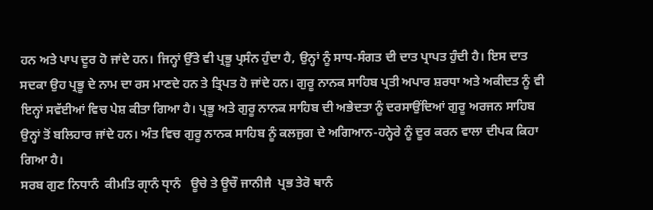ਹਨ ਅਤੇ ਪਾਪ ਦੂਰ ਹੋ ਜਾਂਦੇ ਹਨ। ਜਿਨ੍ਹਾਂ ਉੱਤੇ ਵੀ ਪ੍ਰਭੂ ਪ੍ਰਸੰਨ ਹੁੰਦਾ ਹੈ, ਉਨ੍ਹਾਂ ਨੂੰ ਸਾਧ-ਸੰਗਤ ਦੀ ਦਾਤ ਪ੍ਰਾਪਤ ਹੁੰਦੀ ਹੈ। ਇਸ ਦਾਤ ਸਦਕਾ ਉਹ ਪ੍ਰਭੂ ਦੇ ਨਾਮ ਦਾ ਰਸ ਮਾਣਦੇ ਹਨ ਤੇ ਤ੍ਰਿਪਤ ਹੋ ਜਾਂਦੇ ਹਨ। ਗੁਰੂ ਨਾਨਕ ਸਾਹਿਬ ਪ੍ਰਤੀ ਅਪਾਰ ਸ਼ਰਧਾ ਅਤੇ ਅਕੀਦਤ ਨੂੰ ਵੀ ਇਨ੍ਹਾਂ ਸਵੱਈਆਂ ਵਿਚ ਪੇਸ਼ ਕੀਤਾ ਗਿਆ ਹੈ। ਪ੍ਰਭੂ ਅਤੇ ਗੁਰੂ ਨਾਨਕ ਸਾਹਿਬ ਦੀ ਅਭੇਦਤਾ ਨੂੰ ਦਰਸਾਉਂਦਿਆਂ ਗੁਰੂ ਅਰਜਨ ਸਾਹਿਬ ਉਨ੍ਹਾਂ ਤੋਂ ਬਲਿਹਾਰ ਜਾਂਦੇ ਹਨ। ਅੰਤ ਵਿਚ ਗੁਰੂ ਨਾਨਕ ਸਾਹਿਬ ਨੂੰ ਕਲਜੁਗ ਦੇ ਅਗਿਆਨ-ਹਨ੍ਹੇਰੇ ਨੂੰ ਦੂਰ ਕਰਨ ਵਾਲਾ ਦੀਪਕ ਕਿਹਾ ਗਿਆ ਹੈ।
ਸਰਬ ਗੁਣ ਨਿਧਾਨੰ  ਕੀਮਤਿ ਗੵਾਨੰ ਧੵਾਨੰ   ਊਚੇ ਤੇ ਊਚੌ ਜਾਨੀਜੈ  ਪ੍ਰਭ ਤੇਰੋ ਥਾਨੰ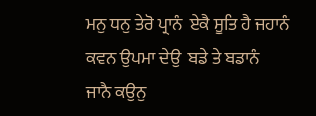ਮਨੁ ਧਨੁ ਤੇਰੋ ਪ੍ਰਾਨੰ  ਏਕੈ ਸੂਤਿ ਹੈ ਜਹਾਨੰ   ਕਵਨ ਉਪਮਾ ਦੇਉ  ਬਡੇ ਤੇ ਬਡਾਨੰ
ਜਾਨੈ ਕਉਨੁ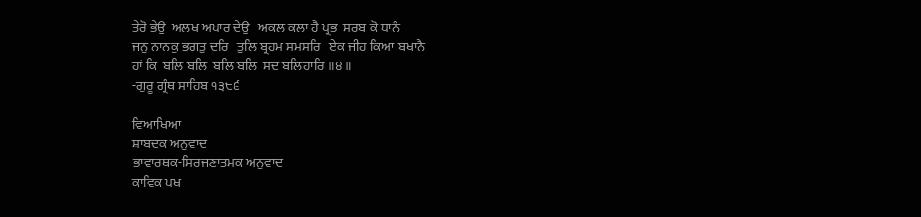ਤੇਰੋ ਭੇਉ  ਅਲਖ ਅਪਾਰ ਦੇਉ   ਅਕਲ ਕਲਾ ਹੈ ਪ੍ਰਭ  ਸਰਬ ਕੋ ਧਾਨੰ
ਜਨੁ ਨਾਨਕੁ ਭਗਤੁ ਦਰਿ   ਤੁਲਿ ਬ੍ਰਹਮ ਸਮਸਰਿ   ਏਕ ਜੀਹ ਕਿਆ ਬਖਾਨੈ
ਹਾਂ ਕਿ  ਬਲਿ ਬਲਿ  ਬਲਿ ਬਲਿ  ਸਦ ਬਲਿਹਾਰਿ ॥੪॥
-ਗੁਰੂ ਗ੍ਰੰਥ ਸਾਹਿਬ ੧੩੮੬

ਵਿਆਖਿਆ
ਸ਼ਾਬਦਕ ਅਨੁਵਾਦ
ਭਾਵਾਰਥਕ-ਸਿਰਜਣਾਤਮਕ ਅਨੁਵਾਦ
ਕਾਵਿਕ ਪਖ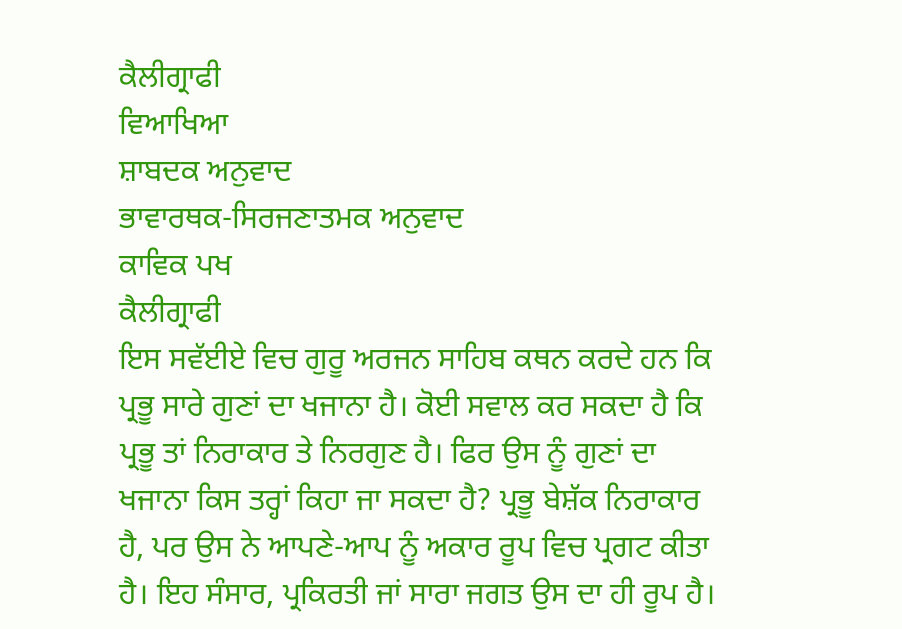ਕੈਲੀਗ੍ਰਾਫੀ
ਵਿਆਖਿਆ
ਸ਼ਾਬਦਕ ਅਨੁਵਾਦ
ਭਾਵਾਰਥਕ-ਸਿਰਜਣਾਤਮਕ ਅਨੁਵਾਦ
ਕਾਵਿਕ ਪਖ
ਕੈਲੀਗ੍ਰਾਫੀ
ਇਸ ਸਵੱਈਏ ਵਿਚ ਗੁਰੂ ਅਰਜਨ ਸਾਹਿਬ ਕਥਨ ਕਰਦੇ ਹਨ ਕਿ ਪ੍ਰਭੂ ਸਾਰੇ ਗੁਣਾਂ ਦਾ ਖਜਾਨਾ ਹੈ। ਕੋਈ ਸਵਾਲ ਕਰ ਸਕਦਾ ਹੈ ਕਿ ਪ੍ਰਭੂ ਤਾਂ ਨਿਰਾਕਾਰ ਤੇ ਨਿਰਗੁਣ ਹੈ। ਫਿਰ ਉਸ ਨੂੰ ਗੁਣਾਂ ਦਾ ਖਜਾਨਾ ਕਿਸ ਤਰ੍ਹਾਂ ਕਿਹਾ ਜਾ ਸਕਦਾ ਹੈ? ਪ੍ਰਭੂ ਬੇਸ਼ੱਕ ਨਿਰਾਕਾਰ ਹੈ, ਪਰ ਉਸ ਨੇ ਆਪਣੇ-ਆਪ ਨੂੰ ਅਕਾਰ ਰੂਪ ਵਿਚ ਪ੍ਰਗਟ ਕੀਤਾ ਹੈ। ਇਹ ਸੰਸਾਰ, ਪ੍ਰਕਿਰਤੀ ਜਾਂ ਸਾਰਾ ਜਗਤ ਉਸ ਦਾ ਹੀ ਰੂਪ ਹੈ।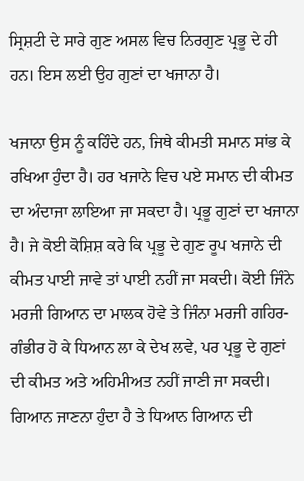ਸ੍ਰਿਸ਼ਟੀ ਦੇ ਸਾਰੇ ਗੁਣ ਅਸਲ ਵਿਚ ਨਿਰਗੁਣ ਪ੍ਰਭੂ ਦੇ ਹੀ ਹਨ। ਇਸ ਲਈ ਉਹ ਗੁਣਾਂ ਦਾ ਖਜਾਨਾ ਹੈ।

ਖਜਾਨਾ ਉਸ ਨੂੰ ਕਹਿੰਦੇ ਹਨ, ਜਿਥੇ ਕੀਮਤੀ ਸਮਾਨ ਸਾਂਭ ਕੇ ਰਖਿਆ ਹੁੰਦਾ ਹੈ। ਹਰ ਖਜਾਨੇ ਵਿਚ ਪਏ ਸਮਾਨ ਦੀ ਕੀਮਤ ਦਾ ਅੰਦਾਜਾ ਲਾਇਆ ਜਾ ਸਕਦਾ ਹੈ। ਪ੍ਰਭੂ ਗੁਣਾਂ ਦਾ ਖਜਾਨਾ ਹੈ। ਜੇ ਕੋਈ ਕੋਸ਼ਿਸ਼ ਕਰੇ ਕਿ ਪ੍ਰਭੂ ਦੇ ਗੁਣ ਰੂਪ ਖਜਾਨੇ ਦੀ ਕੀਮਤ ਪਾਈ ਜਾਵੇ ਤਾਂ ਪਾਈ ਨਹੀਂ ਜਾ ਸਕਦੀ। ਕੋਈ ਜਿੰਨੇ ਮਰਜੀ ਗਿਆਨ ਦਾ ਮਾਲਕ ਹੋਵੇ ਤੇ ਜਿੰਨਾ ਮਰਜੀ ਗਹਿਰ-ਗੰਭੀਰ ਹੋ ਕੇ ਧਿਆਨ ਲਾ ਕੇ ਦੇਖ ਲਵੇ, ਪਰ ਪ੍ਰਭੂ ਦੇ ਗੁਣਾਂ ਦੀ ਕੀਮਤ ਅਤੇ ਅਹਿਮੀਅਤ ਨਹੀਂ ਜਾਣੀ ਜਾ ਸਕਦੀ। ਗਿਆਨ ਜਾਣਨਾ ਹੁੰਦਾ ਹੈ ਤੇ ਧਿਆਨ ਗਿਆਨ ਦੀ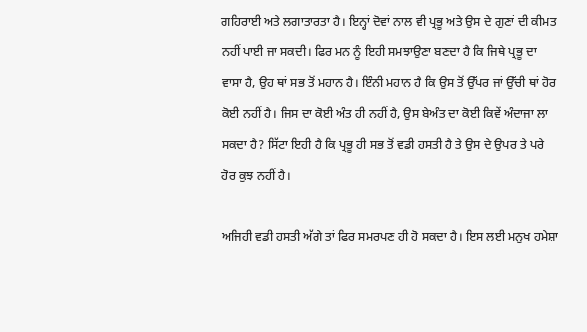ਗਹਿਰਾਈ ਅਤੇ ਲਗਾਤਾਰਤਾ ਹੈ। ਇਨ੍ਹਾਂ ਦੋਵਾਂ ਨਾਲ ਵੀ ਪ੍ਰਭੂ ਅਤੇ ਉਸ ਦੇ ਗੁਣਾਂ ਦੀ ਕੀਮਤ ਨਹੀਂ ਪਾਈ ਜਾ ਸਕਦੀ। ਫਿਰ ਮਨ ਨੂੰ ਇਹੀ ਸਮਝਾਉਣਾ ਬਣਦਾ ਹੈ ਕਿ ਜਿਥੇ ਪ੍ਰਭੂ ਦਾ ਵਾਸਾ ਹੈ, ਉਹ ਥਾਂ ਸਭ ਤੋਂ ਮਹਾਨ ਹੈ। ਇੰਨੀ ਮਹਾਨ ਹੈ ਕਿ ਉਸ ਤੋਂ ਉੱਪਰ ਜਾਂ ਉੱਚੀ ਥਾਂ ਹੋਰ ਕੋਈ ਨਹੀਂ ਹੈ। ਜਿਸ ਦਾ ਕੋਈ ਅੰਤ ਹੀ ਨਹੀਂ ਹੈ, ਉਸ ਬੇਅੰਤ ਦਾ ਕੋਈ ਕਿਵੇਂ ਅੰਦਾਜਾ ਲਾ ਸਕਦਾ ਹੈ? ਸਿੱਟਾ ਇਹੀ ਹੈ ਕਿ ਪ੍ਰਭੂ ਹੀ ਸਭ ਤੋਂ ਵਡੀ ਹਸਤੀ ਹੈ ਤੇ ਉਸ ਦੇ ਉਪਰ ਤੇ ਪਰੇ ਹੋਰ ਕੁਝ ਨਹੀਂ ਹੈ।

ਅਜਿਹੀ ਵਡੀ ਹਸਤੀ ਅੱਗੇ ਤਾਂ ਫਿਰ ਸਮਰਪਣ ਹੀ ਹੋ ਸਕਦਾ ਹੈ। ਇਸ ਲਈ ਮਨੁਖ ਹਮੇਸ਼ਾ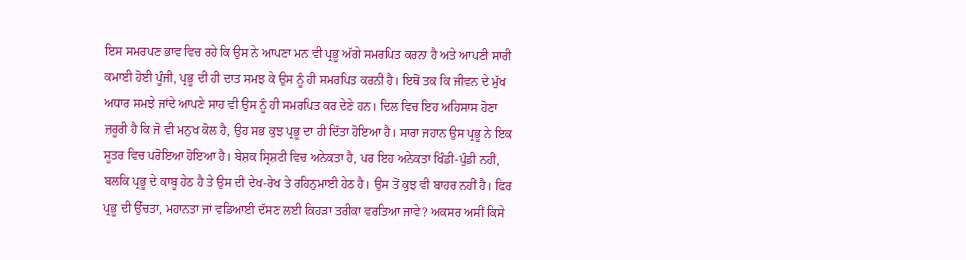ਇਸ ਸਮਰਪਣ ਭਾਵ ਵਿਚ ਰਹੇ ਕਿ ਉਸ ਨੇ ਆਪਣਾ ਮਨ ਵੀ ਪ੍ਰਭੂ ਅੱਗੇ ਸਮਰਪਿਤ ਕਰਨਾ ਹੈ ਅਤੇ ਆਪਣੀ ਸਾਰੀ ਕਮਾਈ ਹੋਈ ਪੂੰਜੀ, ਪ੍ਰਭੂ ਦੀ ਹੀ ਦਾਤ ਸਮਝ ਕੇ ਉਸ ਨੂੰ ਹੀ ਸਮਰਪਿਤ ਕਰਨੀ ਹੈ। ਇਥੋਂ ਤਕ ਕਿ ਜੀਵਨ ਦੇ ਮੁੱਖ ਅਧਾਰ ਸਮਝੇ ਜਾਂਦੇ ਆਪਣੇ ਸਾਹ ਵੀ ਉਸ ਨੂੰ ਹੀ ਸਮਰਪਿਤ ਕਰ ਦੇਣੇ ਹਨ। ਦਿਲ ਵਿਚ ਇਹ ਅਹਿਸਾਸ ਹੋਣਾ ਜ਼ਰੂਰੀ ਹੈ ਕਿ ਜੋ ਵੀ ਮਨੁਖ ਕੋਲ ਹੈ, ਉਹ ਸਭ ਕੁਝ ਪ੍ਰਭੂ ਦਾ ਹੀ ਦਿੱਤਾ ਹੋਇਆ ਹੈ। ਸਾਰਾ ਜਹਾਨ ਉਸ ਪ੍ਰਭੂ ਨੇ ਇਕ ਸੂਤਰ ਵਿਚ ਪਰੋਇਆ ਹੋਇਆ ਹੈ। ਬੇਸ਼ਕ ਸ੍ਰਿਸ਼ਟੀ ਵਿਚ ਅਨੇਕਤਾ ਹੈ, ਪਰ ਇਹ ਅਨੇਕਤਾ ਖਿੰਡੀ-ਪੁੰਡੀ ਨਹੀਂ, ਬਲਕਿ ਪ੍ਰਭੂ ਦੇ ਕਾਬੂ ਹੇਠ ਹੈ ਤੇ ਉਸ ਦੀ ਦੇਖ-ਰੇਖ ਤੇ ਰਹਿਨੁਮਾਈ ਹੇਠ ਹੈ। ਉਸ ਤੋਂ ਕੁਝ ਵੀ ਬਾਹਰ ਨਹੀਂ ਹੈ। ਫਿਰ ਪ੍ਰਭੂ ਦੀ ਉੱਚਤਾ, ਮਹਾਨਤਾ ਜਾਂ ਵਡਿਆਈ ਦੱਸਣ ਲਈ ਕਿਹੜਾ ਤਰੀਕਾ ਵਰਤਿਆ ਜਾਵੇ? ਅਕਸਰ ਅਸੀਂ ਕਿਸੇ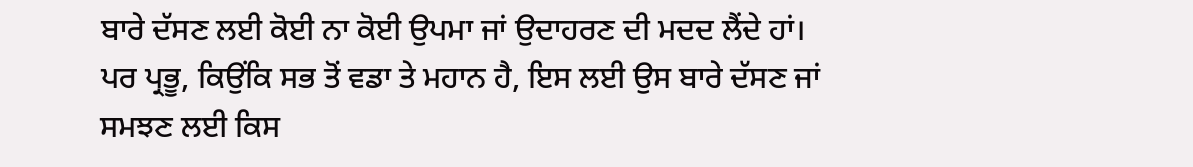ਬਾਰੇ ਦੱਸਣ ਲਈ ਕੋਈ ਨਾ ਕੋਈ ਉਪਮਾ ਜਾਂ ਉਦਾਹਰਣ ਦੀ ਮਦਦ ਲੈਂਦੇ ਹਾਂ। ਪਰ ਪ੍ਰਭੂ, ਕਿਉਂਕਿ ਸਭ ਤੋਂ ਵਡਾ ਤੇ ਮਹਾਨ ਹੈ, ਇਸ ਲਈ ਉਸ ਬਾਰੇ ਦੱਸਣ ਜਾਂ ਸਮਝਣ ਲਈ ਕਿਸ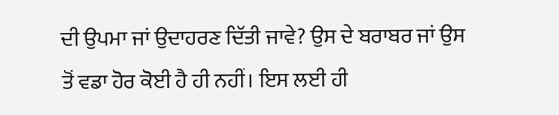ਦੀ ਉਪਮਾ ਜਾਂ ਉਦਾਹਰਣ ਦਿੱਤੀ ਜਾਵੇ? ਉਸ ਦੇ ਬਰਾਬਰ ਜਾਂ ਉਸ ਤੋਂ ਵਡਾ ਹੋਰ ਕੋਈ ਹੈ ਹੀ ਨਹੀਂ। ਇਸ ਲਈ ਹੀ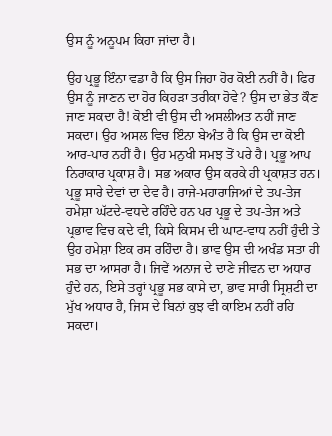ਉਸ ਨੂੰ ਅਨੂਪਮ ਕਿਹਾ ਜਾਂਦਾ ਹੈ।

ਉਹ ਪ੍ਰਭੂ ਇੰਨਾ ਵਡਾ ਹੈ ਕਿ ਉਸ ਜਿਹਾ ਹੋਰ ਕੋਈ ਨਹੀਂ ਹੈ। ਫਿਰ ਉਸ ਨੂੰ ਜਾਣਨ ਦਾ ਹੋਰ ਕਿਹੜਾ ਤਰੀਕਾ ਹੋਵੇ? ਉਸ ਦਾ ਭੇਤ ਕੌਣ ਜਾਣ ਸਕਦਾ ਹੈ! ਕੋਈ ਵੀ ਉਸ ਦੀ ਅਸਲੀਅਤ ਨਹੀਂ ਜਾਣ ਸਕਦਾ। ਉਹ ਅਸਲ ਵਿਚ ਇੰਨਾ ਬੇਅੰਤ ਹੈ ਕਿ ਉਸ ਦਾ ਕੋਈ ਆਰ-ਪਾਰ ਨਹੀਂ ਹੈ। ਉਹ ਮਨੁਖੀ ਸਮਝ ਤੋਂ ਪਰੇ ਹੈ। ਪ੍ਰਭੂ ਆਪ ਨਿਰਾਕਾਰ ਪ੍ਰਕਾਸ਼ ਹੈ। ਸਭ ਅਕਾਰ ਉਸ ਕਰਕੇ ਹੀ ਪ੍ਰਕਾਸ਼ਤ ਹਨ। ਪ੍ਰਭੂ ਸਾਰੇ ਦੇਵਾਂ ਦਾ ਦੇਵ ਹੈ। ਰਾਜੇ-ਮਹਾਰਾਜਿਆਂ ਦੇ ਤਪ-ਤੇਜ ਹਮੇਸ਼ਾ ਘੱਟਦੇ-ਵਧਦੇ ਰਹਿੰਦੇ ਹਨ ਪਰ ਪ੍ਰਭੂ ਦੇ ਤਪ-ਤੇਜ ਅਤੇ ਪ੍ਰਭਾਵ ਵਿਚ ਕਦੇ ਵੀ, ਕਿਸੇ ਕਿਸਮ ਦੀ ਘਾਟ-ਵਾਧ ਨਹੀਂ ਹੁੰਦੀ ਤੇ ਉਹ ਹਮੇਸ਼ਾ ਇਕ ਰਸ ਰਹਿੰਦਾ ਹੈ। ਭਾਵ ਉਸ ਦੀ ਅਖੰਡ ਸਤਾ ਹੀ ਸਭ ਦਾ ਆਸਰਾ ਹੈ। ਜਿਵੇਂ ਅਨਾਜ ਦੇ ਦਾਣੇ ਜੀਵਨ ਦਾ ਅਧਾਰ ਹੁੰਦੇ ਹਨ, ਇਸੇ ਤਰ੍ਹਾਂ ਪ੍ਰਭੂ ਸਭ ਕਾਸੇ ਦਾ, ਭਾਵ ਸਾਰੀ ਸ੍ਰਿਸ਼ਟੀ ਦਾ ਮੁੱਖ ਅਧਾਰ ਹੈ, ਜਿਸ ਦੇ ਬਿਨਾਂ ਕੁਝ ਵੀ ਕਾਇਮ ਨਹੀਂ ਰਹਿ ਸਕਦਾ।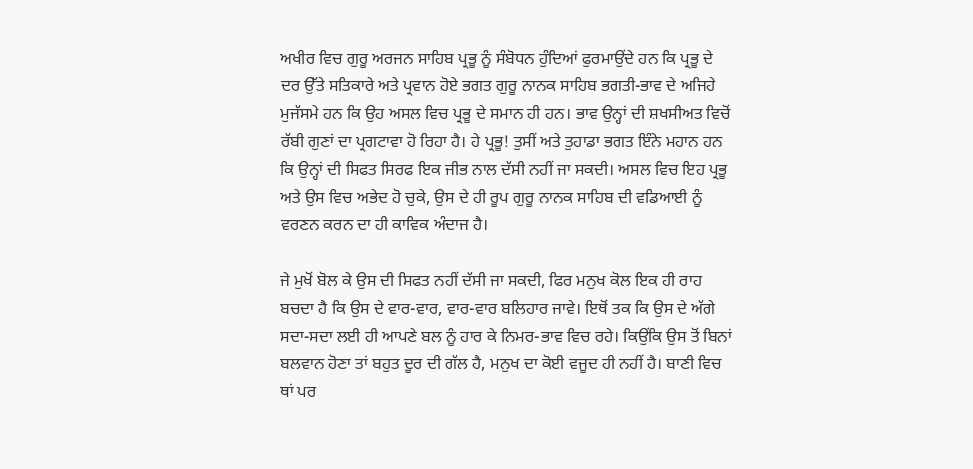ਅਖੀਰ ਵਿਚ ਗੁਰੂ ਅਰਜਨ ਸਾਹਿਬ ਪ੍ਰਭੂ ਨੂੰ ਸੰਬੋਧਨ ਹੁੰਦਿਆਂ ਫੁਰਮਾਉਂਦੇ ਹਨ ਕਿ ਪ੍ਰਭੂ ਦੇ ਦਰ ਉੱਤੇ ਸਤਿਕਾਰੇ ਅਤੇ ਪ੍ਰਵਾਨ ਹੋਏ ਭਗਤ ਗੁਰੂ ਨਾਨਕ ਸਾਹਿਬ ਭਗਤੀ-ਭਾਵ ਦੇ ਅਜਿਹੇ ਮੁਜੱਸਮੇ ਹਨ ਕਿ ਉਹ ਅਸਲ ਵਿਚ ਪ੍ਰਭੂ ਦੇ ਸਮਾਨ ਹੀ ਹਨ। ਭਾਵ ਉਨ੍ਹਾਂ ਦੀ ਸ਼ਖਸੀਅਤ ਵਿਚੋਂ ਰੱਬੀ ਗੁਣਾਂ ਦਾ ਪ੍ਰਗਟਾਵਾ ਹੋ ਰਿਹਾ ਹੈ। ਹੇ ਪ੍ਰਭੂ! ਤੁਸੀਂ ਅਤੇ ਤੁਹਾਡਾ ਭਗਤ ਇੰਨੇ ਮਹਾਨ ਹਨ ਕਿ ਉਨ੍ਹਾਂ ਦੀ ਸਿਫਤ ਸਿਰਫ ਇਕ ਜੀਭ ਨਾਲ ਦੱਸੀ ਨਹੀਂ ਜਾ ਸਕਦੀ। ਅਸਲ ਵਿਚ ਇਹ ਪ੍ਰਭੂ ਅਤੇ ਉਸ ਵਿਚ ਅਭੇਦ ਹੋ ਚੁਕੇ, ਉਸ ਦੇ ਹੀ ਰੂਪ ਗੁਰੂ ਨਾਨਕ ਸਾਹਿਬ ਦੀ ਵਡਿਆਈ ਨੂੰ ਵਰਣਨ ਕਰਨ ਦਾ ਹੀ ਕਾਵਿਕ ਅੰਦਾਜ ਹੈ।

ਜੇ ਮੁਖੋਂ ਬੋਲ ਕੇ ਉਸ ਦੀ ਸਿਫਤ ਨਹੀਂ ਦੱਸੀ ਜਾ ਸਕਦੀ, ਫਿਰ ਮਨੁਖ ਕੋਲ ਇਕ ਹੀ ਰਾਹ ਬਚਦਾ ਹੈ ਕਿ ਉਸ ਦੇ ਵਾਰ-ਵਾਰ, ਵਾਰ-ਵਾਰ ਬਲਿਹਾਰ ਜਾਵੇ। ਇਥੋਂ ਤਕ ਕਿ ਉਸ ਦੇ ਅੱਗੇ ਸਦਾ-ਸਦਾ ਲਈ ਹੀ ਆਪਣੇ ਬਲ ਨੂੰ ਹਾਰ ਕੇ ਨਿਮਰ-ਭਾਵ ਵਿਚ ਰਹੇ। ਕਿਉਂਕਿ ਉਸ ਤੋਂ ਬਿਨਾਂ ਬਲਵਾਨ ਹੋਣਾ ਤਾਂ ਬਹੁਤ ਦੂਰ ਦੀ ਗੱਲ ਹੈ, ਮਨੁਖ ਦਾ ਕੋਈ ਵਜੂਦ ਹੀ ਨਹੀਂ ਹੈ। ਬਾਣੀ ਵਿਚ ਥਾਂ ਪਰ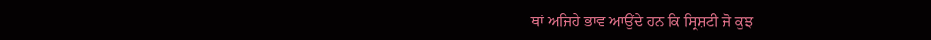ਥਾਂ ਅਜਿਹੇ ਭਾਵ ਆਉਂਦੇ ਹਨ ਕਿ ਸ੍ਰਿਸ਼ਟੀ ਜੋ ਕੁਝ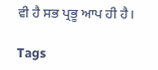ਵੀ ਹੈ ਸਭ ਪ੍ਰਭੂ ਆਪ ਹੀ ਹੈ।

Tags